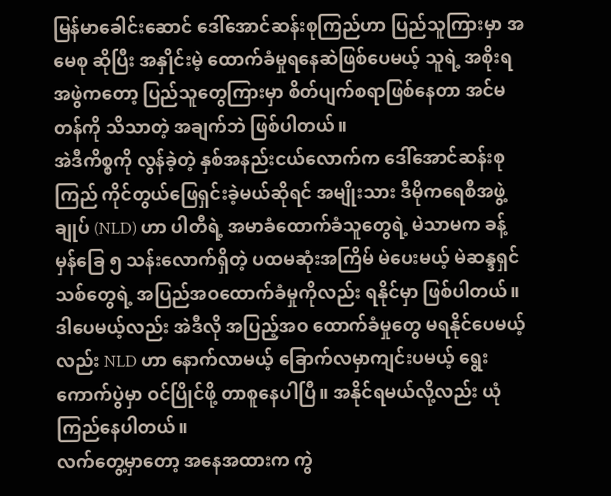မြန်မာခေါင်းဆောင် ဒေါ်အောင်ဆန်းစုကြည်ဟာ ပြည်သူကြားမှာ အမေစု ဆိုပြီး အနှိုင်းမဲ့ ထောက်ခံမှုရနေဆဲဖြစ်ပေမယ့် သူရဲ့ အစိုးရအဖွဲကတော့ ပြည်သူတွေကြားမှာ စိတ်ပျက်စရာဖြစ်နေတာ အင်မတန်ကို သိသာတဲ့ အချက်ဘဲ ဖြစ်ပါတယ်။
အဲဒီကိစ္စကို လွန်ခဲ့တဲ့ နှစ်အနည်းငယ်လောက်က ဒေါ်အောင်ဆန်းစုကြည် ကိုင်တွယ်ဖြေရှင်းခဲ့မယ်ဆိုရင် အမျိုးသား ဒီမိုကရေစီအဖွဲ့ချုပ် (NLD) ဟာ ပါတီရဲ့ အမာခံထောက်ခံသူတွေရဲ့ မဲသာမက ခန့်မှန်ခြေ ၅ သန်းလောက်ရှိတဲ့ ပထမဆုံးအကြိမ် မဲပေးမယ့် မဲဆန္ဒရှင်သစ်တွေရဲ့ အပြည်အဝထောက်ခံမှုကိုလည်း ရနိုင်မှာ ဖြစ်ပါတယ်။ ဒါပေမယ့်လည်း အဲဒီလို အပြည့်အဝ ထောက်ခံမှုတွေ မရနိုင်ပေမယ့်လည်း NLD ဟာ နောက်လာမယ့် ခြောက်လမှာကျင်းပမယ့် ရွေးကောက်ပွဲမှာ ဝင်ပြိုင်ဖို့ တာစူနေပါပြီ။ အနိုင်ရမယ်လို့လည်း ယုံကြည်နေပါတယ်။
လက်တွေ့မှာတော့ အနေအထားက ကွဲ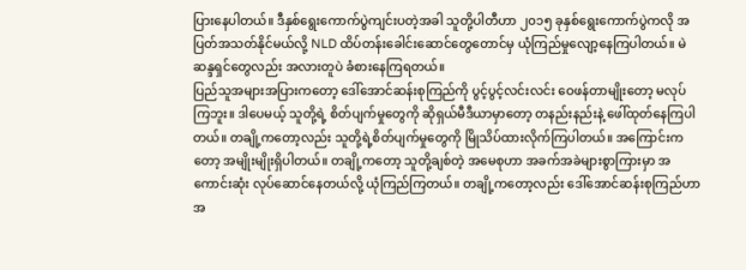ပြားနေပါတယ်။ ဒီနှစ်ရွေးကောက်ပွဲကျင်းပတဲ့အခါ သူတို့ပါတီဟာ ၂၀၁၅ ခုနှစ်ရွေးကောက်ပွဲကလို အပြတ်အသတ်နိုင်မယ်လို့ NLD ထိပ်တန်းခေါင်းဆောင်တွေတောင်မှ ယုံကြည်မှုလျော့နေကြပါတယ်။ မဲဆန္ဒရှင်တွေလည်း အလားတူပဲ ခံစားနေကြရတယ်။
ပြည်သူအများအပြားကတော့ ဒေါ်အောင်ဆန်းစုကြည်ကို ပွင့်ပွင့်လင်းလင်း ဝေဖန်တာမျိုးတော့ မလုပ်ကြဘူး။ ဒါပေမယ့် သူတို့ရဲ့ စိတ်ပျက်မှုတွေကို ဆိုရှယ်မီဒီယာမှာတော့ တနည်းနည်းနဲ့ ဖေါ်ထုတ်နေကြပါတယ်။ တချို့ကတော့လည်း သူတို့ရဲ့စိတ်ပျက်မှုတွေကို မြိုသိပ်ထားလိုက်ကြပါတယ်။ အကြောင်းကတော့ အမျိုးမျိုးရှိပါတယ်။ တချို့ကတော့ သူတို့ချစ်တဲ့ အမေစုဟာ အခက်အခဲများစွာကြားမှာ အကောင်းဆုံး လုပ်ဆောင်နေတယ်လို့ ယုံကြည်ကြတယ်။ တချို့ကတော့လည်း ဒေါ်အောင်ဆန်းစုကြည်ဟာ အ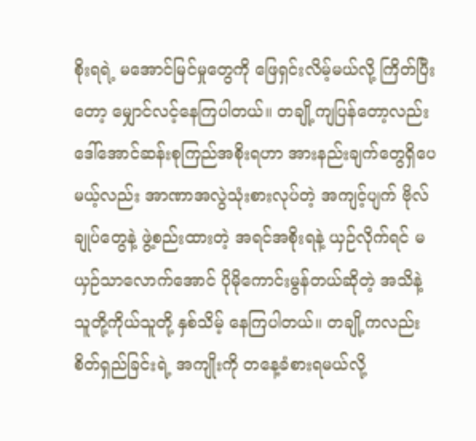စိုးရရဲ့ မအောင်မြင်မှုတွေကို ဖြေရှင်းလိမ့်မယ်လို့ ကြိတ်ပြီးတော့ မျှောင်လင့်နေကြပါတယ်။ တချို့ကျပြန်တော့လည်း ဒေါ်အောင်ဆန်းစုကြည်အစိုးရဟာ အားနည်းချက်တွေရှိပေမယ့်လည်း အာဏာအလွဲသုံးစားလုပ်တဲ့ အကျင့်ပျက် ဗိုလ်ချုပ်တွေနဲ့ ဖွဲ့စည်းထားတဲ့ အရင်အစိုးရနဲ့ ယှဉ်လိုက်ရင် မယှဉ်သာလောက်အောင် ပိုမိုကောင်းမွန်တယ်ဆိုတဲ့ အသိနဲ့ သူတို့ကိုယ်သူတို့ နှစ်သိမ့် နေကြပါတယ်။ တချို့ကလည်း စိတ်ရှည်ခြင်းရဲ့ အကျိုးကို တနေ့ခံစားရမယ်လို့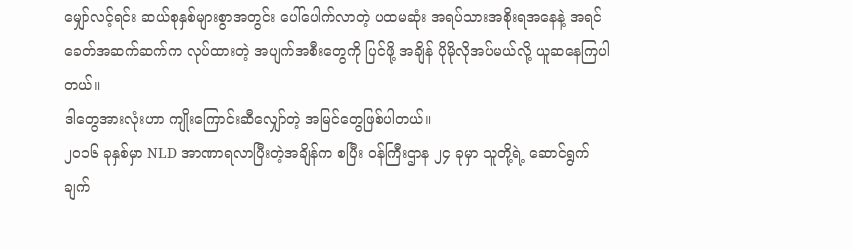မျှော်လင့်ရင်း ဆယ်စုနှစ်များစွာအတွင်း ပေါ်ပေါက်လာတဲ့ ပထမဆုံး အရပ်သားအစိုးရအနေနဲ့ အရင်ခေတ်အဆက်ဆက်က လုပ်ထားတဲ့ အပျက်အစီးတွေကို ပြင်ဖို့ အချိန် ပိုမိုလိုအပ်မယ်လို့ ယူဆနေကြပါတယ်။
ဒါတွေအားလုံးဟာ ကျိုးကြောင်းဆီလျှော်တဲ့ အမြင်တွေဖြစ်ပါတယ်။
၂၀၁၆ ခုနှစ်မှာ NLD အာဏာရလာပြီးတဲ့အချိန်က စပြီး ဝန်ကြီးဌာန ၂၄ ခုမှာ သူတို့ရဲ့ ဆောင်ရွက်ချက်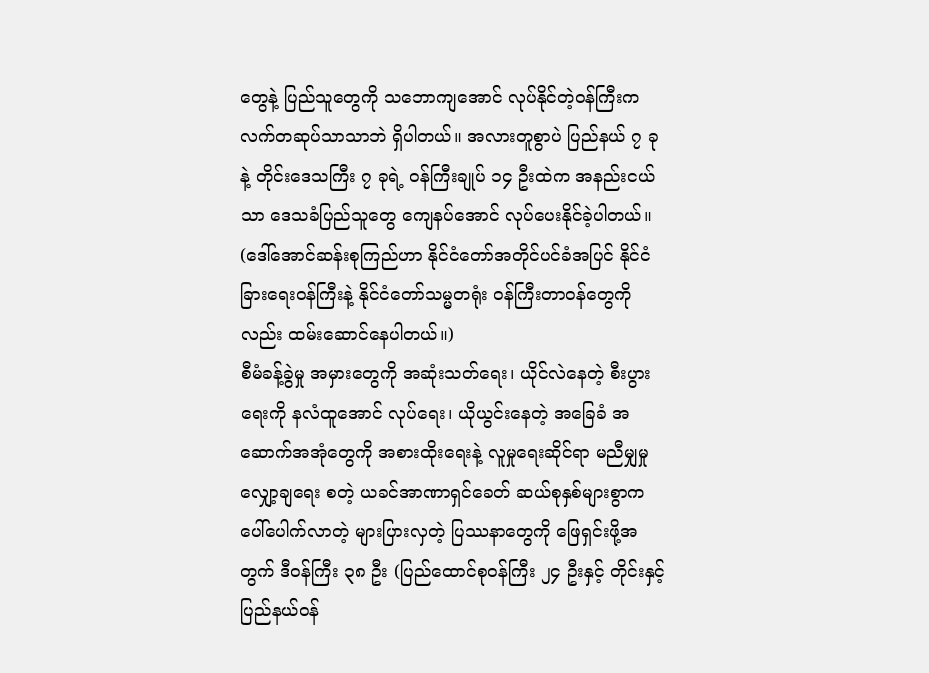တွေနဲ့ ပြည်သူတွေကို သဘောကျအောင် လုပ်နိုင်တဲ့ဝန်ကြီးက လက်တဆုပ်သာသာဘဲ ရှိပါတယ်။ အလားတူစွာပဲ ပြည်နယ် ၇ ခုနဲ့ တိုင်းဒေသကြီး ၇ ခုရဲ့ ဝန်ကြီးချုပ် ၁၄ ဦးထဲက အနည်းငယ်သာ ဒေသခံပြည်သူတွေ ကျေနပ်အောင် လုပ်ပေးနိုင်ခဲ့ပါတယ်။ (ဒေါ်အောင်ဆန်းစုကြည်ဟာ နိုင်ငံတော်အတိုင်ပင်ခံအပြင် နိုင်ငံခြားရေးဝန်ကြီးနဲ့ နိုင်ငံတော်သမ္မတရုံး ဝန်ကြီးတာဝန်တွေကိုလည်း ထမ်းဆောင်နေပါတယ်။)
စီမံခန့်ခွဲမှု အမှားတွေကို အဆုံးသတ်ရေး၊ ယိုင်လဲနေတဲ့ စီးပွားရေးကို နလံထူအောင် လုပ်ရေး၊ ယိုယွင်းနေတဲ့ အခြေခံ အဆောက်အအုံတွေကို အစားထိုးရေးနဲ့ လူမှုရေးဆိုင်ရာ မညီမျှမှုလျှော့ချရေး စတဲ့ ယခင်အာဏာရှင်ခေတ် ဆယ်စုနှစ်များစွာက ပေါ်ပေါက်လာတဲ့ များပြားလှတဲ့ ပြဿနာတွေကို ဖြေရှင်းဖို့အတွက် ဒီဝန်ကြီး ၃၈ ဦး (ပြည်ထောင်စုဝန်ကြီး ၂၄ ဦးနှင့် တိုင်းနှင့်ပြည်နယ်ဝန်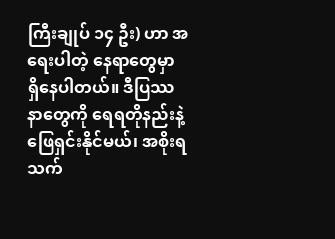ကြီးချုပ် ၁၄ ဦး) ဟာ အရေးပါတဲ့ နေရာတွေမှာ ရှိနေပါတယ်။ ဒီပြဿနာတွေကို ရေရတိုနည်းနဲ့ ဖြေရှင်းနိုင်မယ်၊ အစိုးရသက်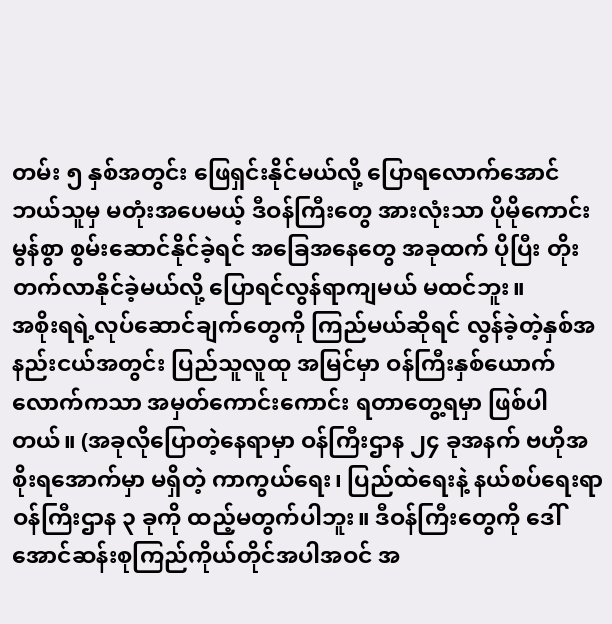တမ်း ၅ နှစ်အတွင်း ဖြေရှင်းနိုင်မယ်လို့ ပြောရလောက်အောင် ဘယ်သူမှ မတုံးအပေမယ့် ဒီဝန်ကြီးတွေ အားလုံးသာ ပိုမိုကောင်းမွန်စွာ စွမ်းဆောင်နိုင်ခဲ့ရင် အခြေအနေတွေ အခုထက် ပိုပြီး တိုးတက်လာနိုင်ခဲ့မယ်လို့ ပြောရင်လွန်ရာကျမယ် မထင်ဘူး။
အစိုးရရဲ့လုပ်ဆောင်ချက်တွေကို ကြည်မယ်ဆိုရင် လွန်ခဲ့တဲ့နှစ်အနည်းငယ်အတွင်း ပြည်သူလူထု အမြင်မှာ ဝန်ကြီးနှစ်ယောက်လောက်ကသာ အမှတ်ကောင်းကောင်း ရတာတွေ့ရမှာ ဖြစ်ပါတယ်။ (အခုလိုပြောတဲ့နေရာမှာ ဝန်ကြီးဌာန ၂၄ ခုအနက် ဗဟိုအစိုးရအောက်မှာ မရှိတဲ့ ကာကွယ်ရေး၊ ပြည်ထဲရေးနဲ့ နယ်စပ်ရေးရာ ဝန်ကြီးဌာန ၃ ခုကို ထည့်မတွက်ပါဘူး။ ဒီဝန်ကြီးတွေကို ဒေါ်အောင်ဆန်းစုကြည်ကိုယ်တိုင်အပါအဝင် အ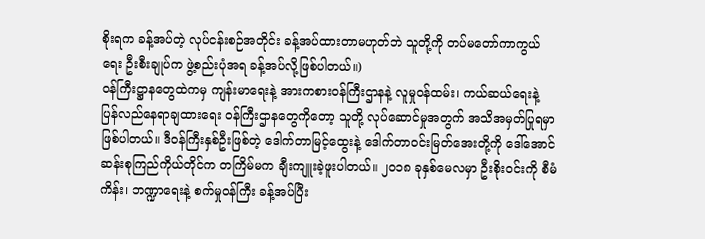စိုးရက ခန့်အပ်တဲ့ လုပ်ငန်းစဉ်အတိုင်း ခန့်အပ်ထားတာမဟုတ်ဘဲ သူတို့ကို တပ်မတော်ကာကွယ်ရေး ဦးစီးချုပ်က ဖွဲ့စည်းပုံအရ ခန့်အပ်လို့ဖြစ်ပါတယ်။)
ဝန်ကြီးဋ္ဌာနတွေထဲကမှ ကျန်းမာရေးနဲ့ အားကစားဝန်ကြီးဌာနနဲ့ လူမှုဝန်ထမ်း၊ ကယ်ဆယ်ရေးနဲ့ ပြန်လည်နေရာချထားရေး ဝန်ကြီးဌာနတွေကိုတော့ သူတို့ လုပ်ဆောင်မှုအတွက် အသိအမှတ်ပြုရမှာ ဖြစ်ပါတယ်။ ဒီဝန်ကြီးနှစ်ဦးဖြစ်တဲ့ ဒေါက်တာမြင့်ထွေးနဲ့ ဒေါက်တာဝင်းမြတ်အေးတို့ကို ဒေါ်အောင်ဆန်းစုကြည်ကိုယ်တိုင်က တကြိမ်မက ချီးကျူးခဲ့ဖူးပါတယ်။ ၂၀၁၈ ခုနှစ်မေလမှာ ဦးစိုးဝင်းကို စီမံကိန်း၊ ဘဏ္ဍာရေးနဲ့ စက်မှုဝန်ကြီး ခန့်အပ်ပြီး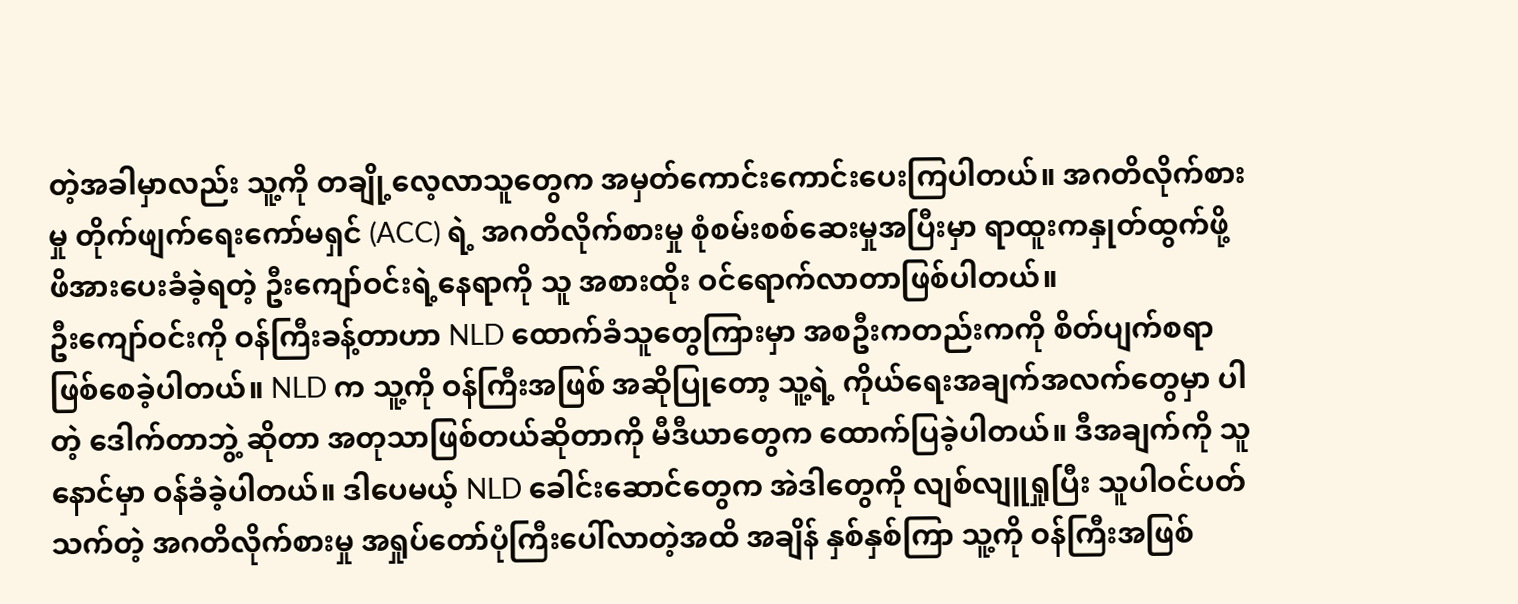တဲ့အခါမှာလည်း သူ့ကို တချို့လေ့လာသူတွေက အမှတ်ကောင်းကောင်းပေးကြပါတယ်။ အဂတိလိုက်စားမှု တိုက်ဖျက်ရေးကော်မရှင် (ACC) ရဲ့ အဂတိလိုက်စားမှု စုံစမ်းစစ်ဆေးမှုအပြီးမှာ ရာထူးကနှုတ်ထွက်ဖို့ ဖိအားပေးခံခဲ့ရတဲ့ ဦးကျော်ဝင်းရဲ့နေရာကို သူ အစားထိုး ဝင်ရောက်လာတာဖြစ်ပါတယ်။
ဦးကျော်ဝင်းကို ဝန်ကြီးခန့်တာဟာ NLD ထောက်ခံသူတွေကြားမှာ အစဦးကတည်းကကို စိတ်ပျက်စရာ ဖြစ်စေခဲ့ပါတယ်။ NLD က သူ့ကို ဝန်ကြီးအဖြစ် အဆိုပြုတော့ သူ့ရဲ့ ကိုယ်ရေးအချက်အလက်တွေမှာ ပါတဲ့ ဒေါက်တာဘွဲ့ ဆိုတာ အတုသာဖြစ်တယ်ဆိုတာကို မီဒီယာတွေက ထောက်ပြခဲ့ပါတယ်။ ဒီအချက်ကို သူနောင်မှာ ဝန်ခံခဲ့ပါတယ်။ ဒါပေမယ့် NLD ခေါင်းဆောင်တွေက အဲဒါတွေကို လျစ်လျူရှုပြီး သူပါဝင်ပတ်သက်တဲ့ အဂတိလိုက်စားမှု အရှုပ်တော်ပုံကြီးပေါ်လာတဲ့အထိ အချိန် နှစ်နှစ်ကြာ သူ့ကို ဝန်ကြီးအဖြစ်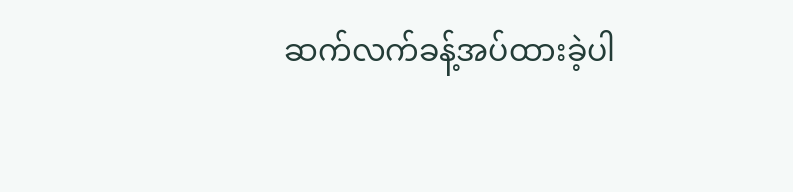ဆက်လက်ခန့်အပ်ထားခဲ့ပါ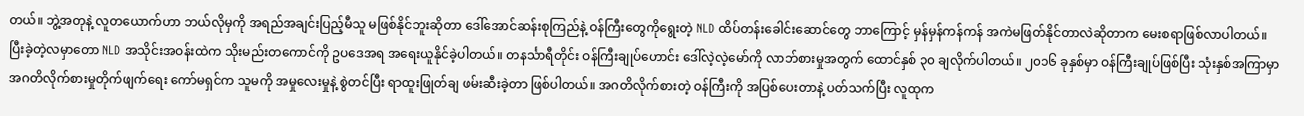တယ်။ ဘွဲ့အတုနဲ့ လူတယောက်ဟာ ဘယ်လိုမှကို အရည်အချင်းပြည့်မီသူ မဖြစ်နိုင်ဘူးဆိုတာ ဒေါ်အောင်ဆန်းစုကြည်နဲ့ ဝန်ကြီးတွေကိုရွေးတဲ့ NLD ထိပ်တန်းခေါင်းဆောင်တွေ ဘာကြောင့် မှန်မှန်ကန်ကန် အကဲမဖြတ်နိုင်တာလဲဆိုတာက မေးစရာဖြစ်လာပါတယ်။
ပြီးခဲ့တဲ့လမှာတော NLD အသိုင်းအဝန်းထဲက သိုးမည်းတကောင်ကို ဥပဒေအရ အရေးယူနိုင်ခဲ့ပါတယ်။ တနင်္သာရီတိုင်း ဝန်ကြီးချုပ်ဟောင်း ဒေါ်လဲ့လဲ့မော်ကို လာဘ်စားမှုအတွက် ထောင်နှစ် ၃၀ ချလိုက်ပါတယ်။ ၂၀၁၆ ခုနှစ်မှာ ဝန်ကြီးချုပ်ဖြစ်ပြီး သုံးနှစ်အကြာမှာ အဂတိလိုက်စားမှုတိုက်ဖျက်ရေး ကော်မရှင်က သူမကို အမှုလေးမှုနဲ့ စွဲတင်ပြီး ရာထူးဖြုတ်ချ ဖမ်းဆီးခဲ့တာ ဖြစ်ပါတယ်။ အဂတိလိုက်စားတဲ့ ဝန်ကြီးကို အပြစ်ပေးတာနဲ့ ပတ်သက်ပြီး လူထုက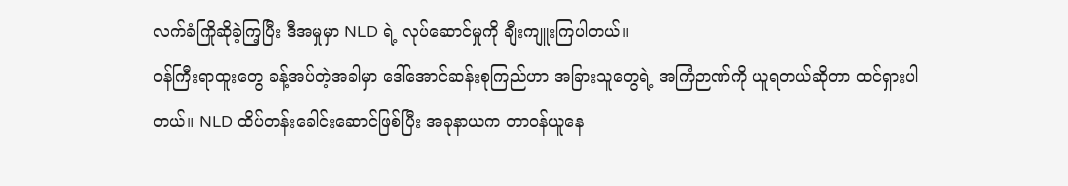လက်ခံကြိုဆိုခဲ့ကြ့ပြီး ဒီအမှုမှာ NLD ရဲ့ လုပ်ဆောင်မှုကို ချီးကျူးကြပါတယ်။
ဝန်ကြီးရာထူးတွေ ခန့်အပ်တဲ့အခါမှာ ဒေါ်အောင်ဆန်းစုကြည်ဟာ အခြားသူတွေရဲ့ အကြံဉာဏ်ကို ယူရတယ်ဆိုတာ ထင်ရှားပါတယ်။ NLD ထိပ်တန်းခေါင်းဆောင်ဖြစ်ပြီး အခုနာယက တာဝန်ယူနေ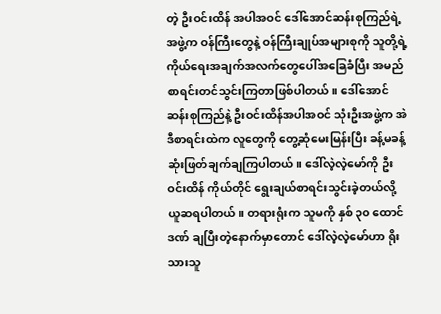တဲ့ ဦးဝင်းထိန် အပါအဝင် ဒေါ်အောင်ဆန်းစုကြည်ရဲ့ အဖွဲ့က ဝန်ကြီးတွေနဲ့ ဝန်ကြီးချုပ်အများစုကို သူတို့ရဲ့ကိုယ်ရေးအချက်အလက်တွေပေါ်အခြေခံပြီး အမည်စာရင်းတင်သွင်းကြတာဖြစ်ပါတယ်။ ဒေါ်အောင်ဆန်းစုကြည်နဲ့ ဦးဝင်းထိန်အပါအဝင် သုံးဦးအဖွဲ့က အဲဒီစာရင်းထဲက လူတွေကို တွေ့ဆုံမေးမြန်းပြီး ခန့်မခန့် ဆုံးဖြတ်ချက်ချကြပါတယ်။ ဒေါ်လဲ့လဲ့မော်ကို ဦးဝင်းထိန် ကိုယ်တိုင် ရွေးချယ်စာရင်းသွင်းခဲ့တယ်လို့ ယူဆရပါတယ်။ တရားရုံးက သူမကို နှစ် ၃၀ ထောင်ဒဏ် ချပြီးတဲ့နောက်မှာတောင် ဒေါ်လဲ့လဲ့မော်ဟာ ရိုးသားသူ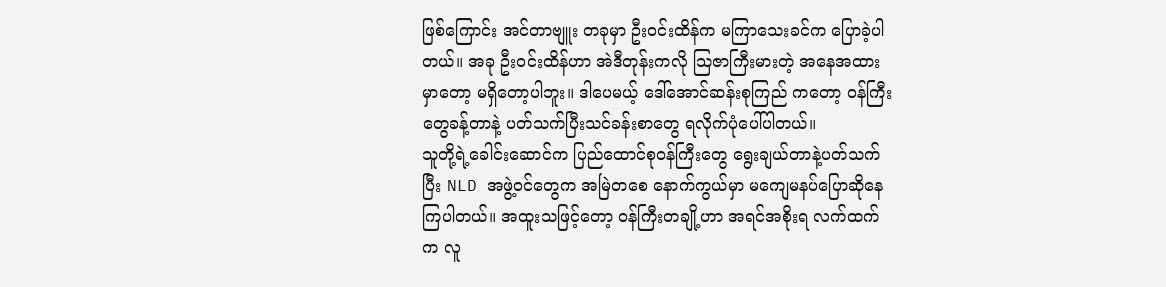ဖြစ်ကြောင်း အင်တာဗျူး တခုမှာ ဦးဝင်းထိန်က မကြာသေးခင်က ပြောခဲ့ပါတယ်။ အခု ဦးဝင်းထိန်ဟာ အဲဒီတုန်းကလို သြဇာကြီးမားတဲ့ အနေအထားမှာတော့ မရှိတော့ပါဘူး။ ဒါပေမယ့် ဒေါ်အောင်ဆန်းစုကြည် ကတော့ ဝန်ကြီးတွေခန့်တာနဲ့ ပတ်သက်ပြီးသင်ခန်းစာတွေ ရလိုက်ပုံပေါ်ပါတယ်။
သူတို့ရဲ့ခေါင်းဆောင်က ပြည်ထောင်စုဝန်ကြီးတွေ ရွေးချယ်တာနဲ့ပတ်သက်ပြီး NLD အဖွဲ့ဝင်တွေက အမြဲတစေ နောက်ကွယ်မှာ မကျေမနပ်ပြောဆိုနေကြပါတယ်။ အထူးသဖြင့်တော့ ဝန်ကြီးတချို့ဟာ အရင်အစိုးရ လက်ထက်က လူ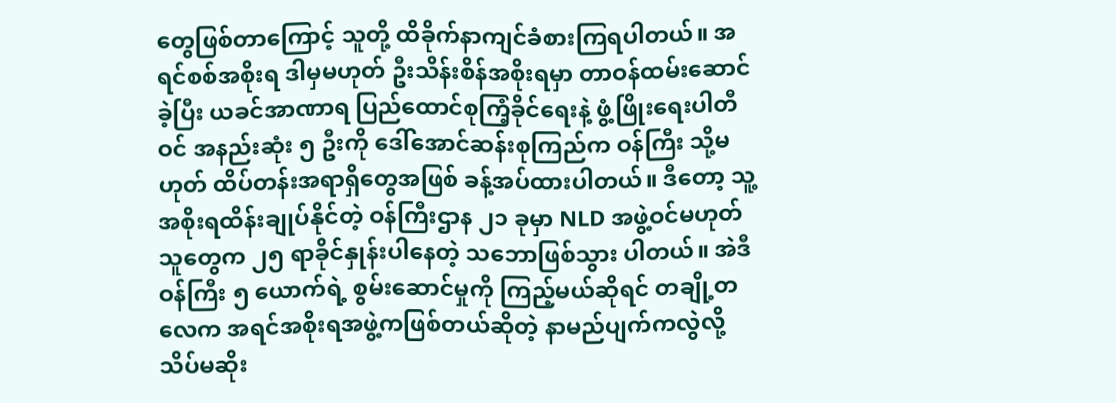တွေဖြစ်တာကြောင့် သူတို့ ထိခိုက်နာကျင်ခံစားကြရပါတယ်။ အရင်စစ်အစိုးရ ဒါမှမဟုတ် ဦးသိန်းစိန်အစိုးရမှာ တာဝန်ထမ်းဆောင်ခဲ့ပြီး ယခင်အာဏာရ ပြည်ထောင်စုကြံ့ခိုင်ရေးနဲ့ ဖွံ့ဖြိုးရေးပါတီဝင် အနည်းဆုံး ၅ ဦးကို ဒေါ်အောင်ဆန်းစုကြည်က ဝန်ကြီး သို့မဟုတ် ထိပ်တန်းအရာရှိတွေအဖြစ် ခန့်အပ်ထားပါတယ်။ ဒီတော့ သူ့အစိုးရထိန်းချုပ်နိုင်တဲ့ ဝန်ကြီးဌာန ၂၁ ခုမှာ NLD အဖွဲ့ဝင်မဟုတ်သူတွေက ၂၅ ရာခိုင်နှုန်းပါနေတဲ့ သဘောဖြစ်သွား ပါတယ်။ အဲဒီဝန်ကြီး ၅ ယောက်ရဲ့ စွမ်းဆောင်မှုကို ကြည့်မယ်ဆိုရင် တချို့တလေက အရင်အစိုးရအဖွဲ့ကဖြစ်တယ်ဆိုတဲ့ နာမည်ပျက်ကလွဲလို့ သိပ်မဆိုး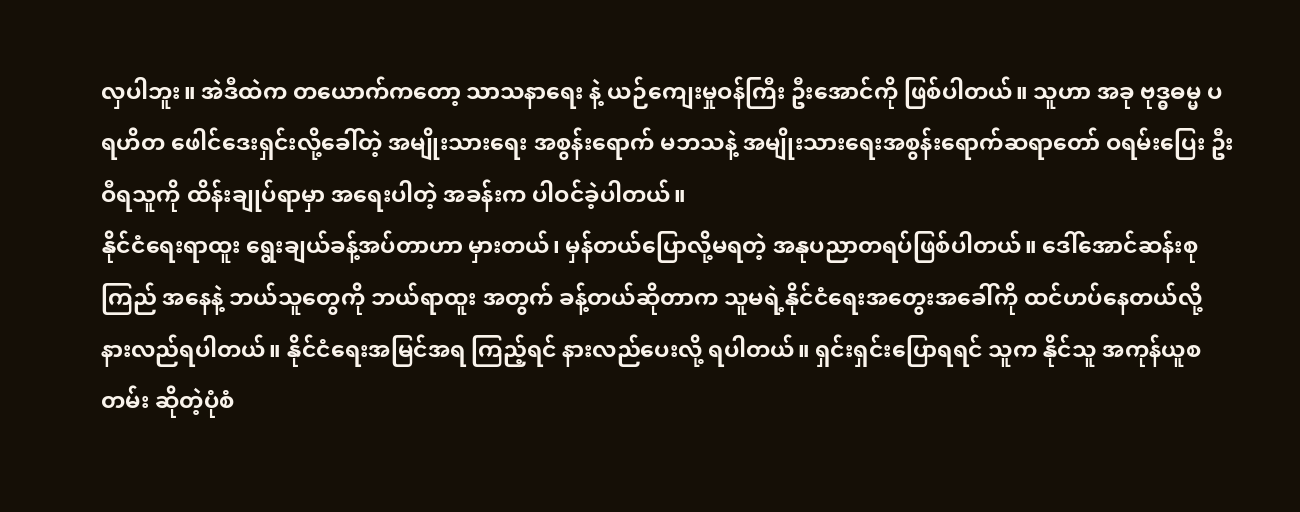လှပါဘူး။ အဲဒီထဲက တယောက်ကတော့ သာသနာရေး နဲ့ ယဉ်ကျေးမှုဝန်ကြီး ဦးအောင်ကို ဖြစ်ပါတယ်။ သူဟာ အခု ဗုဒ္ဓဓမ္မ ပရဟိတ ဖေါင်ဒေးရှင်းလို့ခေါ်တဲ့ အမျိုးသားရေး အစွန်းရောက် မဘသနဲ့ အမျိုးသားရေးအစွန်းရောက်ဆရာတော် ဝရမ်းပြေး ဦးဝီရသူကို ထိန်းချုပ်ရာမှာ အရေးပါတဲ့ အခန်းက ပါဝင်ခဲ့ပါတယ်။
နိုင်ငံရေးရာထူး ရွေးချယ်ခန့်အပ်တာဟာ မှားတယ်၊ မှန်တယ်ပြောလို့မရတဲ့ အနုပညာတရပ်ဖြစ်ပါတယ်။ ဒေါ်အောင်ဆန်းစုကြည် အနေနဲ့ ဘယ်သူတွေကို ဘယ်ရာထူး အတွက် ခန့်တယ်ဆိုတာက သူမရဲ့နိုင်ငံရေးအတွေးအခေါ်ကို ထင်ဟပ်နေတယ်လို့ နားလည်ရပါတယ်။ နိုင်ငံရေးအမြင်အရ ကြည့်ရင် နားလည်ပေးလို့ ရပါတယ်။ ရှင်းရှင်းပြောရရင် သူက နိုင်သူ အကုန်ယူစတမ်း ဆိုတဲ့ပုံစံ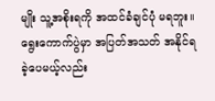မျိုး သူ့အစိုးရကို အထင်ခံချင်ပုံ မရဘူး။ရွေးကောက်ပွဲမှာ အပြတ်အသတ် အနိုင်ရခဲ့ပေမယ့်လည်း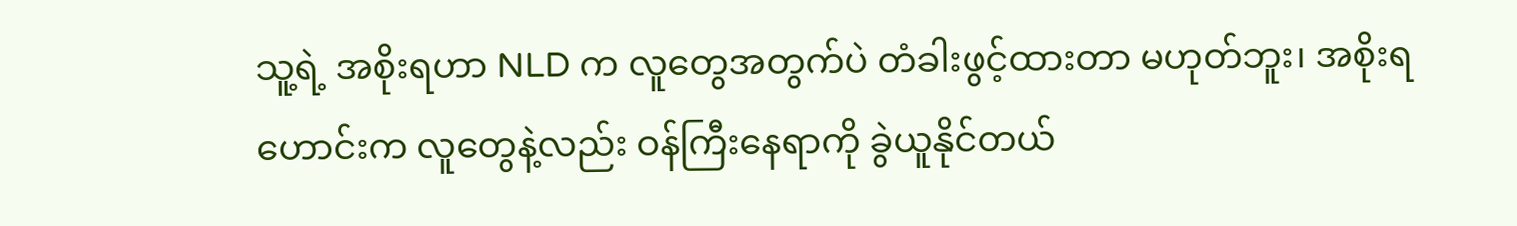သူ့ရဲ့ အစိုးရဟာ NLD က လူတွေအတွက်ပဲ တံခါးဖွင့်ထားတာ မဟုတ်ဘူး၊ အစိုးရဟောင်းက လူတွေနဲ့လည်း ဝန်ကြီးနေရာကို ခွဲယူနိုင်တယ်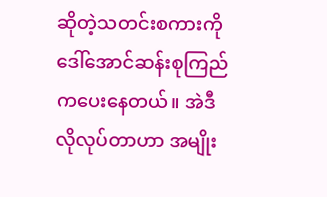ဆိုတဲ့သတင်းစကားကို ဒေါ်အောင်ဆန်းစုကြည်ကပေးနေတယ်။ အဲဒီလိုလုပ်တာဟာ အမျိုး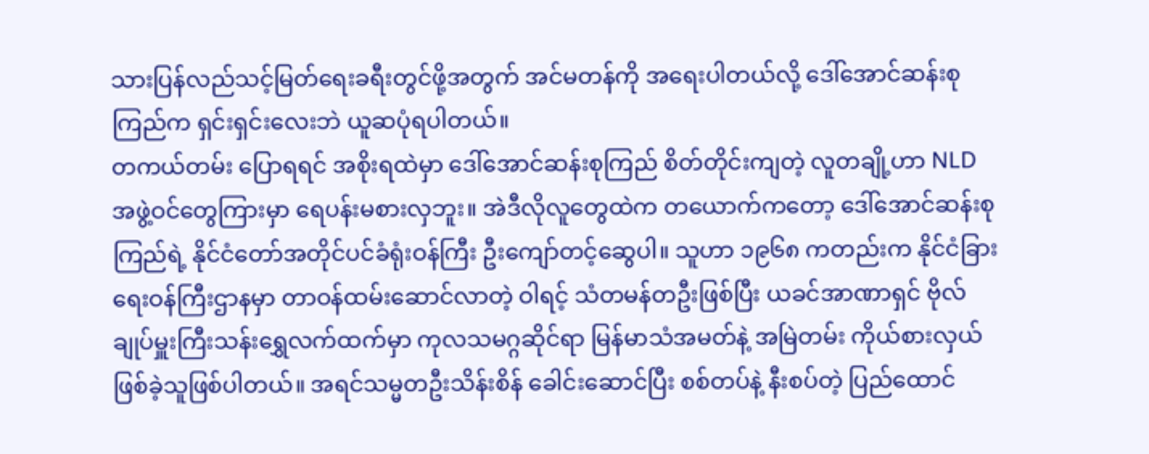သားပြန်လည်သင့်မြတ်ရေးခရီးတွင်ဖို့အတွက် အင်မတန်ကို အရေးပါတယ်လို့ ဒေါ်အောင်ဆန်းစုကြည်က ရှင်းရှင်းလေးဘဲ ယူဆပုံရပါတယ်။
တကယ်တမ်း ပြောရရင် အစိုးရထဲမှာ ဒေါ်အောင်ဆန်းစုကြည် စိတ်တိုင်းကျတဲ့ လူတချို့ဟာ NLD အဖွဲ့ဝင်တွေကြားမှာ ရေပန်းမစားလှဘူး။ အဲဒီလိုလူတွေထဲက တယောက်ကတော့ ဒေါ်အောင်ဆန်းစုကြည်ရဲ့ နိုင်ငံတော်အတိုင်ပင်ခံရုံးဝန်ကြီး ဦးကျော်တင့်ဆွေပါ။ သူဟာ ၁၉၆၈ ကတည်းက နိုင်ငံခြားရေးဝန်ကြီးဌာနမှာ တာဝန်ထမ်းဆောင်လာတဲ့ ဝါရင့် သံတမန်တဦးဖြစ်ပြီး ယခင်အာဏာရှင် ဗိုလ်ချုပ်မှူးကြီးသန်းရွှေလက်ထက်မှာ ကုလသမဂ္ဂဆိုင်ရာ မြန်မာသံအမတ်နဲ့ အမြဲတမ်း ကိုယ်စားလှယ် ဖြစ်ခဲ့သူဖြစ်ပါတယ်။ အရင်သမ္မတဦးသိန်းစိန် ခေါင်းဆောင်ပြီး စစ်တပ်နဲ့ နီးစပ်တဲ့ ပြည်ထောင်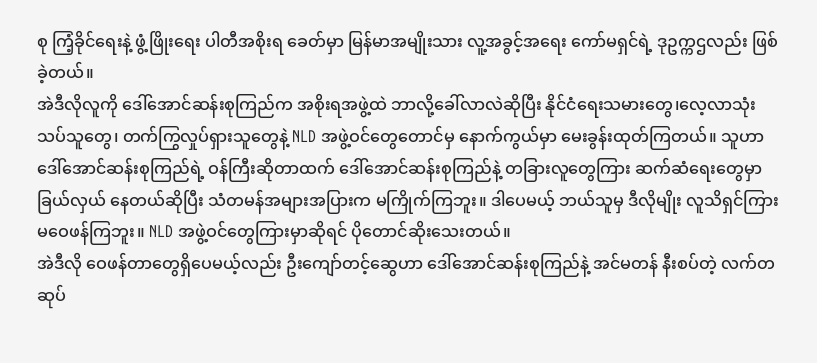စု ကြံ့ခိုင်ရေးနဲ့ ဖွံ့ဖြိုးရေး ပါတီအစိုးရ ခေတ်မှာ မြန်မာအမျိုးသား လူ့အခွင့်အရေး ကော်မရှင်ရဲ့ ဒုဥက္ကဌလည်း ဖြစ်ခဲ့တယ်။
အဲဒီလိုလူကို ဒေါ်အောင်ဆန်းစုကြည်က အစိုးရအဖွဲ့ထဲ ဘာလို့ခေါ်လာလဲဆိုပြီး နိုင်ငံရေးသမားတွေ၊လေ့လာသုံးသပ်သူတွေ၊ တက်ကြွလှုပ်ရှားသူတွေနဲ့ NLD အဖွဲ့ဝင်တွေတောင်မှ နောက်ကွယ်မှာ မေးခွန်းထုတ်ကြတယ်။ သူဟာ ဒေါ်အောင်ဆန်းစုကြည်ရဲ့ ဝန်ကြီးဆိုတာထက် ဒေါ်အောင်ဆန်းစုကြည်နဲ့ တခြားလူတွေကြား ဆက်ဆံရေးတွေမှာ ခြယ်လှယ် နေတယ်ဆိုပြီး သံတမန်အများအပြားက မကြိုက်ကြဘူး။ ဒါပေမယ့် ဘယ်သူမှ ဒီလိုမျိုး လူသိရှင်ကြား မဝေဖန်ကြဘူး။ NLD အဖွဲ့ဝင်တွေကြားမှာဆိုရင် ပိုတောင်ဆိုးသေးတယ်။
အဲဒီလို ဝေဖန်တာတွေရှိပေမယ့်လည်း ဦးကျော်တင့်ဆွေဟာ ဒေါ်အောင်ဆန်းစုကြည်နဲ့ အင်မတန် နီးစပ်တဲ့ လက်တဆုပ်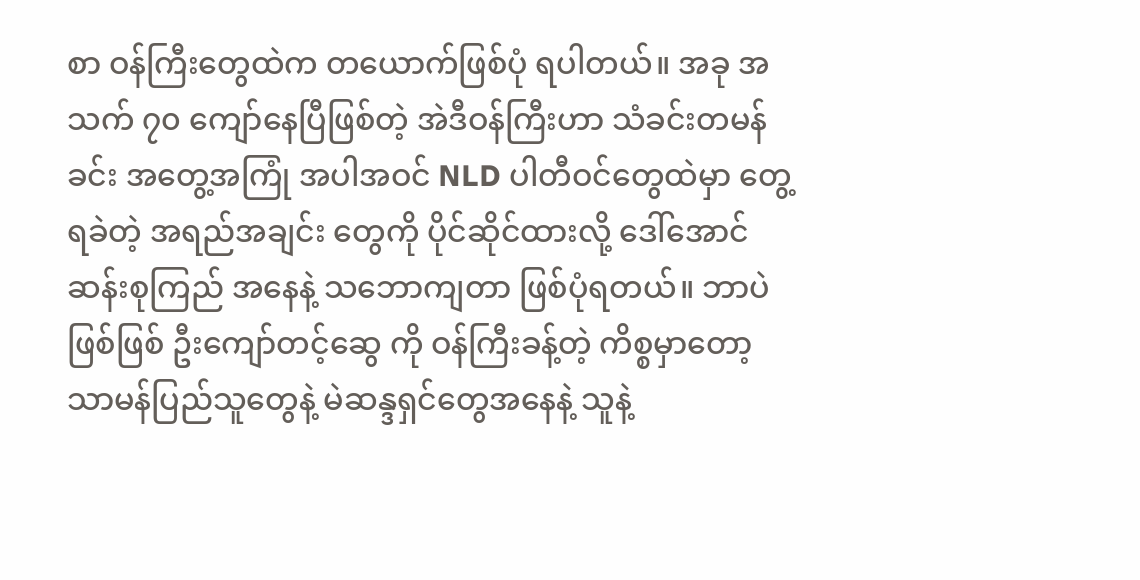စာ ဝန်ကြီးတွေထဲက တယောက်ဖြစ်ပုံ ရပါတယ်။ အခု အသက် ၇၀ ကျော်နေပြီဖြစ်တဲ့ အဲဒီဝန်ကြီးဟာ သံခင်းတမန်ခင်း အတွေ့အကြုံ အပါအဝင် NLD ပါတီဝင်တွေထဲမှာ တွေ့ရခဲတဲ့ အရည်အချင်း တွေကို ပိုင်ဆိုင်ထားလို့ ဒေါ်အောင်ဆန်းစုကြည် အနေနဲ့ သဘောကျတာ ဖြစ်ပုံရတယ်။ ဘာပဲဖြစ်ဖြစ် ဦးကျော်တင့်ဆွေ ကို ဝန်ကြီးခန့်တဲ့ ကိစ္စမှာတော့ သာမန်ပြည်သူတွေနဲ့ မဲဆန္ဒရှင်တွေအနေနဲ့ သူနဲ့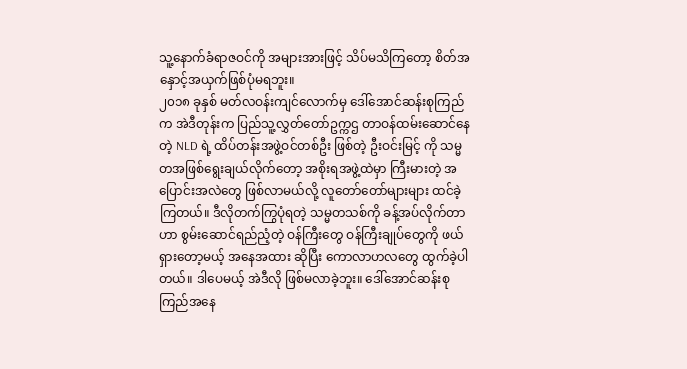သူ့နောက်ခံရာဇဝင်ကို အများအားဖြင့် သိပ်မသိကြတော့ စိတ်အနှောင့်အယှက်ဖြစ်ပုံမရဘူး။
၂၀၁၈ ခုနှစ် မတ်လဝန်းကျင်လောက်မှ ဒေါ်အောင်ဆန်းစုကြည်က အဲဒီတုန်းက ပြည်သူ့လွှတ်တော်ဥက္ကဌ တာဝန်ထမ်းဆောင်နေတဲ့ NLD ရဲ့ ထိပ်တန်းအဖွဲ့ဝင်တစ်ဦး ဖြစ်တဲ့ ဦးဝင်းမြင့် ကို သမ္မတအဖြစ်ရွေးချယ်လိုက်တော့ အစိုးရအဖွဲ့ထဲမှာ ကြီးမားတဲ့ အပြောင်းအလဲတွေ ဖြစ်လာမယ်လို့ လူတော်တော်များများ ထင်ခဲ့ကြတယ်။ ဒီလိုတက်ကြွပုံရတဲ့ သမ္မတသစ်ကို ခန့်အပ်လိုက်တာဟာ စွမ်းဆောင်ရည်ညံ့တဲ့ ဝန်ကြီးတွေ ဝန်ကြီးချုပ်တွေကို ဖယ်ရှားတော့မယ့် အနေအထား ဆိုပြီး ကောလာဟလတွေ ထွက်ခဲ့ပါတယ်။ ဒါပေမယ့် အဲဒီလို ဖြစ်မလာခဲ့ဘူး။ ဒေါ်အောင်ဆန်းစုကြည်အနေ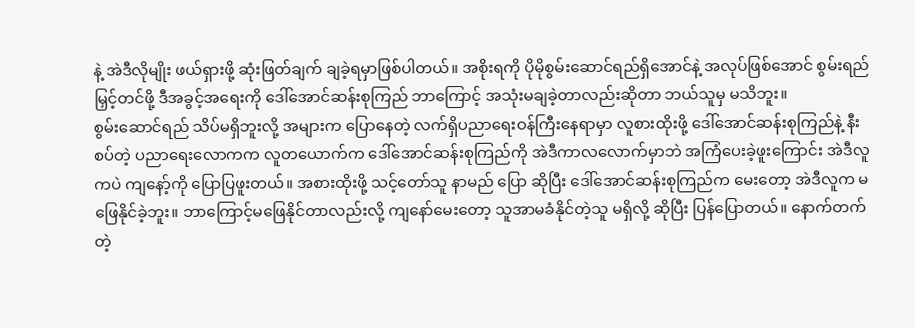နဲ့ အဲဒီလိုမျိုး ဖယ်ရှားဖို့ ဆုံးဖြတ်ချက် ချခဲ့ရမှာဖြစ်ပါတယ်။ အစိုးရကို ပိုမိုစွမ်းဆောင်ရည်ရှိအောင်နဲ့ အလုပ်ဖြစ်အောင် စွမ်းရည်မြှင့်တင်ဖို့ ဒီအခွင့်အရေးကို ဒေါ်အောင်ဆန်းစုကြည် ဘာကြောင့် အသုံးမချခဲ့တာလည်းဆိုတာ ဘယ်သူမှ မသိဘူး။
စွမ်းဆောင်ရည် သိပ်မရှိဘူးလို့ အများက ပြောနေတဲ့ လက်ရှိပညာရေးဝန်ကြီးနေရာမှာ လူစားထိုးဖို့ ဒေါ်အောင်ဆန်းစုကြည်နဲ့ နီးစပ်တဲ့ ပညာရေးလောကက လူတယောက်က ဒေါ်အောင်ဆန်းစုကြည်ကို အဲဒီကာလလောက်မှာဘဲ အကြံပေးခဲ့ဖူးကြောင်း အဲဒီလူကပဲ ကျနော့်ကို ပြောပြဖူးတယ်။ အစားထိုးဖို့ သင့်တော်သူ နာမည် ပြော ဆိုပြီး ဒေါ်အောင်ဆန်းစုကြည်က မေးတော့ အဲဒီလူက မဖြေနိုင်ခဲ့ဘူး။ ဘာကြောင့်မဖြေနိုင်တာလည်းလို့ ကျနော်မေးတော့ သူအာမခံနိုင်တဲ့သူ မရှိလို့ ဆိုပြီး ပြန်ပြောတယ်။ နောက်တက်တဲ့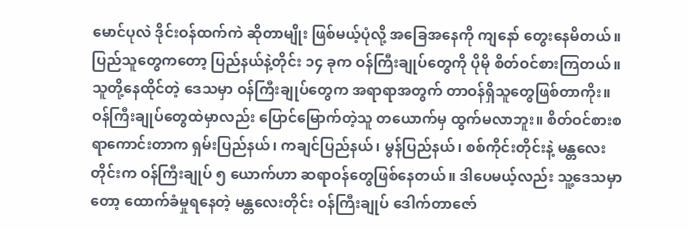မောင်ပုလဲ ဒိုင်းဝန်ထက်ကဲ ဆိုတာမျိုး ဖြစ်မယ့်ပုံလို့ အခြေအနေကို ကျနော် တွေးနေမိတယ်။
ပြည်သူတွေကတော့ ပြည်နယ်နဲ့တိုင်း ၁၄ ခုက ဝန်ကြီးချုပ်တွေကို ပိုမို စိတ်ဝင်စားကြတယ်။ သူတို့နေထိုင်တဲ့ ဒေသမှာ ဝန်ကြီးချုပ်တွေက အရာရာအတွက် တာဝန်ရှိသူတွေဖြစ်တာကိုး။ ဝန်ကြီးချုပ်တွေထဲမှာလည်း ပြောင်မြောက်တဲ့သူ တယောက်မှ ထွက်မလာဘူး။ စိတ်ဝင်စားစရာကောင်းတာက ရှမ်းပြည်နယ်၊ ကချင်ပြည်နယ်၊ မွန်ပြည်နယ်၊ စစ်ကိုင်းတိုင်းနဲ့ မန္တလေးတိုင်းက ဝန်ကြီးချုပ် ၅ ယောက်ဟာ ဆရာဝန်တွေဖြစ်နေတယ်။ ဒါပေမယ့်လည်း သူ့ဒေသမှာတော့ ထောက်ခံမှုရနေတဲ့ မန္တလေးတိုင်း ဝန်ကြီးချုပ် ဒေါက်တာဇော်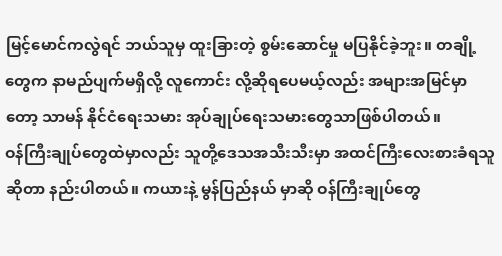မြင့်မောင်ကလွဲရင် ဘယ်သူမှ ထူးခြားတဲ့ စွမ်းဆောင်မှု မပြနိုင်ခဲ့ဘူး။ တချို့တွေက နာမည်ပျက်မရှိလို့ လူကောင်း လို့ဆိုရပေမယ့်လည်း အများအမြင်မှာတော့ သာမန် နိုင်ငံရေးသမား အုပ်ချုပ်ရေးသမားတွေသာဖြစ်ပါတယ်။
ဝန်ကြီးချုပ်တွေထဲမှာလည်း သူတို့ဒေသအသီးသီးမှာ အထင်ကြီးလေးစားခံရသူဆိုတာ နည်းပါတယ်။ ကယားနဲ့ မွန်ပြည်နယ် မှာဆို ဝန်ကြီးချုပ်တွေ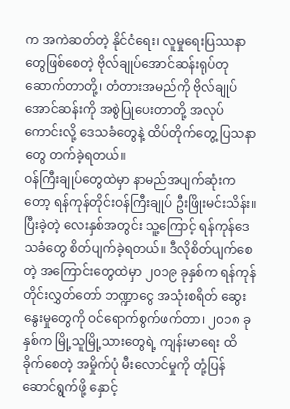က အကဲဆတ်တဲ့ နိုင်ငံရေး၊ လူမှုရေးပြဿနာတွေဖြစ်စေတဲ့ ဗိုလ်ချုပ်အောင်ဆန်းရုပ်တု ဆောက်တာတို့၊ တံတားအမည်ကို ဗိုလ်ချုပ်အောင်ဆန်းကို အစွဲပြုပေးတာတို့ အလုပ်ကောင်းလို့ ဒေသခံတွေနဲ့ ထိပ်တိုက်တွေ့ ပြသနာတွေ တက်ခဲ့ရတယ်။
ဝန်ကြီးချုပ်တွေထဲမှာ နာမည်အပျက်ဆုံးကတော့ ရန်ကုန်တိုင်းဝန်ကြီးချုပ် ဦးဖြိုးမင်းသိန်း။ ပြီးခဲ့တဲ့ လေးနှစ်အတွင်း သူ့ကြောင့် ရန်ကုန်ဒေသခံတွေ စိတ်ပျက်ခဲ့ရတယ်။ ဒီလိုစိတ်ပျက်စေတဲ့ အကြောင်းတွေထဲမှာ ၂၀၁၉ ခုနှစ်က ရန်ကုန်တိုင်းလွှတ်တော် ဘဏ္ဍာငွေ အသုံးစရိတ် ဆွေးနွေးမှုတွေကို ဝင်ရောက်စွက်ဖက်တာ၊ ၂၀၁၈ ခုနှစ်က မြို့သူမြို့သားတွေရဲ့ ကျန်းမာရေး ထိခိုက်စေတဲ့ အမှိုက်ပုံ မီးလောင်မှုကို တုံ့ပြန်ဆောင်ရွက်ဖို့ နှောင့်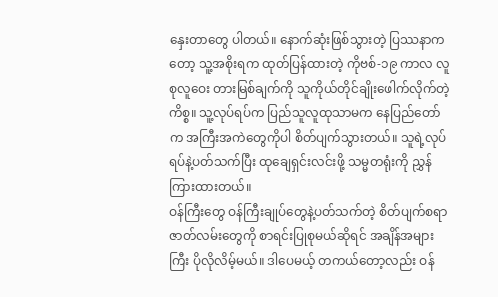နှေးတာတွေ ပါတယ်။ နောက်ဆုံးဖြစ်သွားတဲ့ ပြဿနာကတော့ သူ့အစိုးရက ထုတ်ပြန်ထားတဲ့ ကိုဗစ်-၁၉ ကာလ လူစုလူဝေး တားမြစ်ချက်ကို သူကိုယ်တိုင်ချိုးဖေါက်လိုက်တဲ့ ကိစ္စ။ သူ့လုပ်ရပ်က ပြည်သူလူထုသာမက နေပြည်တော်က အကြီးအကဲတွေကိုပါ စိတ်ပျက်သွားတယ်။ သူရဲ့လုပ်ရပ်နဲ့ပတ်သက်ပြီး ထုချေရှင်းလင်းဖို့ သမ္မတရုံးကို ညွှန်ကြားထားတယ်။
ဝန်ကြီးတွေ ဝန်ကြီးချုပ်တွေနဲ့ပတ်သက်တဲ့ စိတ်ပျက်စရာ ဇာတ်လမ်းတွေကို စာရင်းပြုစုမယ်ဆိုရင် အချိန်အများကြီး ပိုလိုလိမ့်မယ်။ ဒါပေမယ့် တကယ်တော့လည်း ဝန်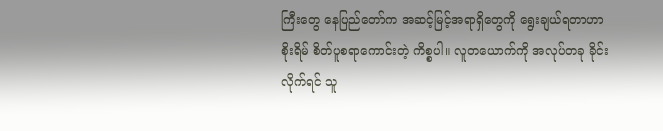ကြီးတွေ နေပြည်တော်က အဆင့်မြင့်အရာရှိတွေကို ရွေးချယ်ရတာဟာ စိုးရိမ် စိတ်ပူစရာကောင်းတဲ့ ကိစ္စပါ။ လူတယောက်ကို အလုပ်တခု ခိုင်းလိုက်ရင် သူ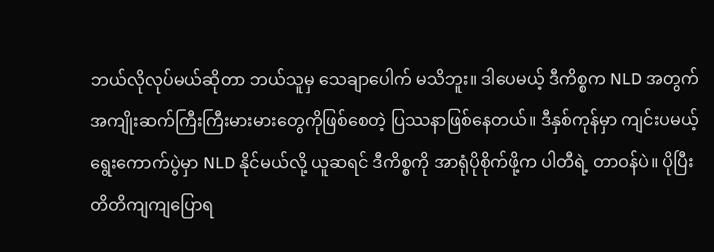ဘယ်လိုလုပ်မယ်ဆိုတာ ဘယ်သူမှ သေချာပေါက် မသိဘူး။ ဒါပေမယ့် ဒီကိစ္စက NLD အတွက် အကျိုးဆက်ကြီးကြီးမားမားတွေကိုဖြစ်စေတဲ့ ပြဿနာဖြစ်နေတယ်။ ဒီနှစ်ကုန်မှာ ကျင်းပမယ့် ရွေးကောက်ပွဲမှာ NLD နိုင်မယ်လို့ ယူဆရင် ဒီကိစ္စကို အာရုံပိုစိုက်ဖို့က ပါတီရဲ့ တာဝန်ပဲ။ ပိုပြီး တိတိကျကျပြောရ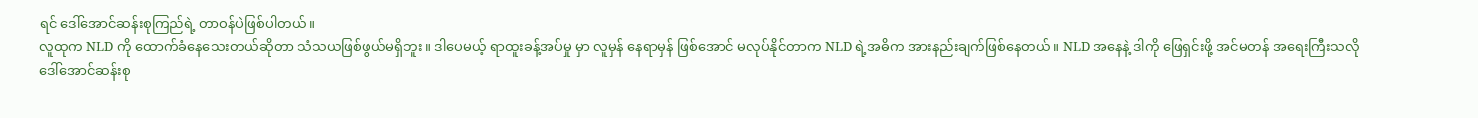ရင် ဒေါ်အောင်ဆန်းစုကြည်ရဲ့ တာဝန်ပဲဖြစ်ပါတယ်။
လူထုက NLD ကို ထောက်ခံနေသေးတယ်ဆိုတာ သံသယဖြစ်ဖွယ်မရှိဘူး။ ဒါပေမယ့် ရာထူးခန့်အပ်မှု မှာ လူမှန် နေရာမှန် ဖြစ်အောင် မလုပ်နိုင်တာက NLD ရဲ့အဓိက အားနည်းချက်ဖြစ်နေတယ်။ NLD အနေနဲ့ ဒါကို ဖြေရှင်းဖို့ အင်မတန် အရေးကြီးသလို ဒေါ်အောင်ဆန်းစု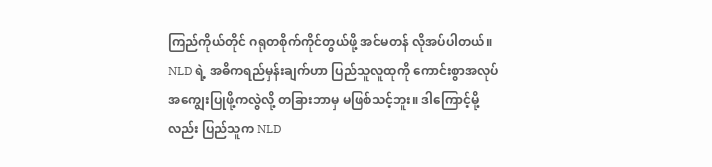ကြည်ကိုယ်တိုင် ဂရုတစိုက်ကိုင်တွယ်ဖို့ အင်မတန် လိုအပ်ပါတယ်။
NLD ရဲ့ အဓိကရည်မှန်းချက်ဟာ ပြည်သူလူထုကို ကောင်းစွာအလုပ်အကျွေးပြုဖို့ကလွဲလို့ တခြားဘာမှ မဖြစ်သင့်ဘူး။ ဒါကြောင့်မို့လည်း ပြည်သူက NLD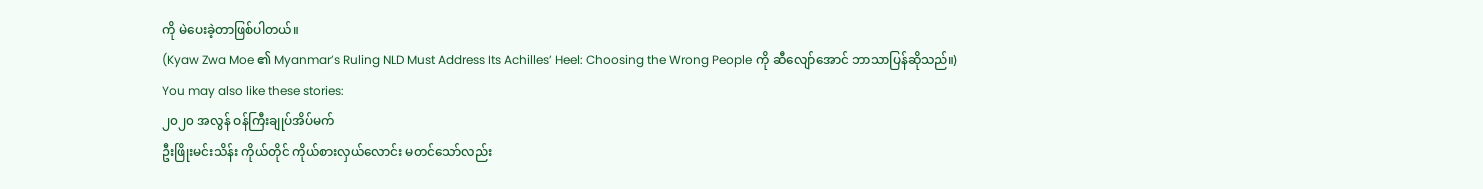ကို မဲပေးခဲ့တာဖြစ်ပါတယ်။
(Kyaw Zwa Moe ၏ Myanmar’s Ruling NLD Must Address Its Achilles’ Heel: Choosing the Wrong People ကို ဆီလျော်အောင် ဘာသာပြန်ဆိုသည်။)
You may also like these stories:
၂၀၂၀ အလွန် ဝန်ကြီးချုပ်အိပ်မက်
ဦးဖြိုးမင်းသိန်း ကိုယ်တိုင် ကိုယ်စားလှယ်လောင်း မတင်သော်လည်း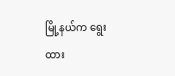မြို့နယ်က ရွေးထား